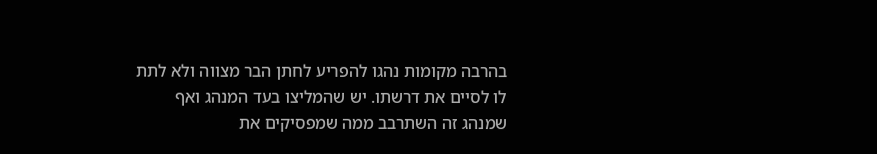בהרבה מקומות נהגו להפריע לחתן הבר מצווה ולא לתת לו לסיים את דרשתו. יש שהמליצו בעד המנהג ואף שמנהג זה השתרבב ממה שמפסיקים את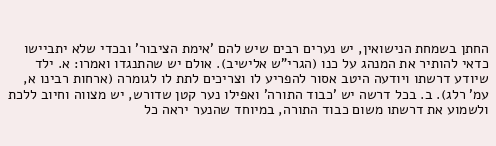החתן בשמחת הנישואין, יש נערים רבים שיש להם 'אימת הציבור' ובכדי שלא יתביישו כדאי להותיר את המנהג על כנו (הגרי"ש אלישיב). אולם יש שהתנגדו ואמרו: א. ילד שיודע דרשתו ויודעה היטב אסור להפריע לו וצריכים לתת לו לגומרה (ארחות רבינו א, עמ' רלג). ב. בכל דרשה יש 'כבוד התורה' ואפילו נער קטן שדורש, יש מצווה וחיוב ללכת ולשמוע את דרשתו משום כבוד התורה, במיוחד שהנער יראה כל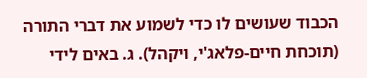הכבוד שעושים לו כדי לשמוע את דברי התורה (תוכחת חיים-פלאג'י, ויקהל). ג. באים לידי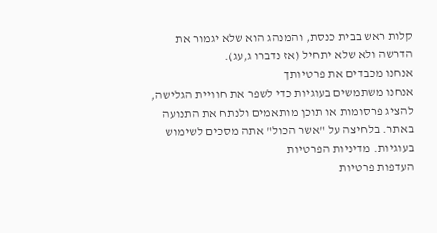קלות ראש בבית כנסת, והמנהג הוא שלא יגמור את הדרשה ולא שלא יתחיל (אז נדברו ג,עג).
אנחנו מכבדים את פרטיותך
אנחנו משתמשים בעוגיות כדי לשפר את חוויית הגלישה, להציג פרסומות או תוכן מותאמים ולנתח את התנועה באתר. בלחיצה על "אשר הכול" אתה מסכים לשימוש בעוגיות. מדיניות הפרטיות
העדפות פרטיות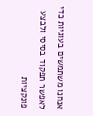אנחנו משתמשים בעוגיות כדי לאפשר תפקוד בסיסי ולבצע פונקציות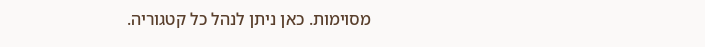מסוימות. כאן ניתן לנהל כל קטגוריה.